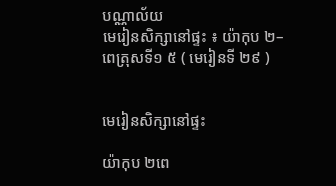បណ្ណាល័យ
មេរៀនសិក្សានៅផ្ទះ ៖ យ៉ាកុប ២–ពេត្រុសទី១ ៥ ( មេរៀនទី ២៩ )


មេរៀនសិក្សានៅផ្ទះ

យ៉ាកុប ២ពេ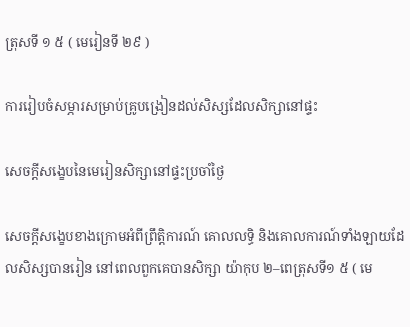ត្រុសទី ១ ៥ ( មេរៀនទី ២៩ )

ការរៀបចំសម្ភារសម្រាប់គ្រូបង្រៀនដល់សិស្សដែលសិក្សានៅផ្ទះ

សេចក្ដីសង្ខេបនៃមេរៀនសិក្សានៅផ្ទះប្រចាំថ្ងៃ

សេចក្ដីសង្ខេបខាងក្រោមអំពីព្រឹត្តិការណ៍ គោលលទ្ធិ និងគោលការណ៍ទាំងឡាយដែលសិស្សបានរៀន នៅពេលពួកគេបានសិក្សា យ៉ាកុប ២–ពេត្រុសទី១ ៥ ( មេ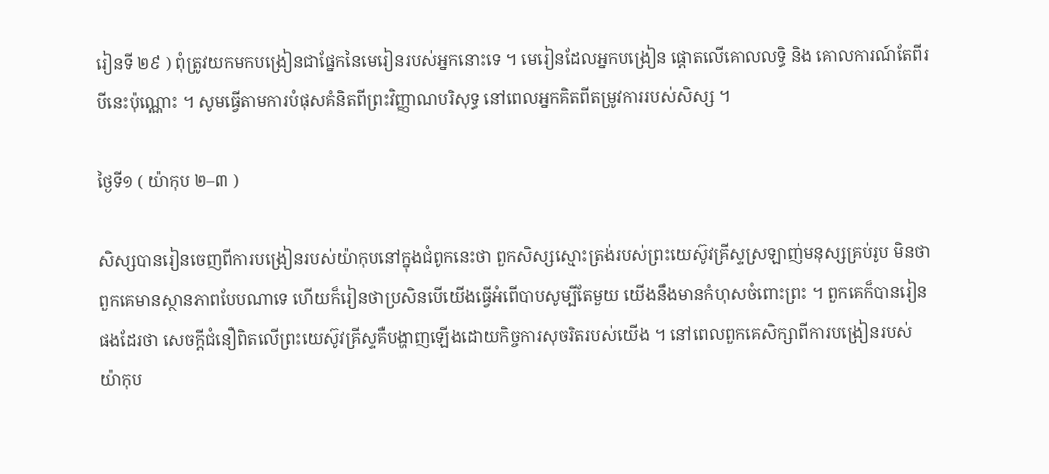រៀនទី ២៩ ) ពុំត្រូវយកមកបង្រៀនជាផ្នែកនៃមេរៀនរបស់អ្នកនោះទេ ។ មេរៀនដែលអ្នកបង្រៀន ផ្ដោតលើគោលលទ្ធិ និង គោលការណ៍តែពីរបីនេះប៉ុណ្ណោះ ។ សូមធ្វើតាមការបំផុសគំនិតពីព្រះវិញ្ញាណបរិសុទ្ធ នៅពេលអ្នកគិតពីតម្រូវការរបស់សិស្ស ។

ថ្ងៃទី១ ( យ៉ាកុប ២–៣ )

សិស្សបានរៀនចេញពីការបង្រៀនរបស់យ៉ាកុបនៅក្នុងជំពូកនេះថា ពួកសិស្សស្មោះត្រង់របស់ព្រះយេស៊ូវគ្រីស្ទស្រឡាញ់មនុស្សគ្រប់រូប មិនថាពួកគេមានស្ថានភាពបែបណាទេ ហើយក៏រៀនថាប្រសិនបើយើងធ្វើអំពើបាបសូម្បីតែមួយ យើងនឹងមានកំហុសចំពោះព្រះ ។ ពួកគេក៏បានរៀនផងដែរថា សេចក្តីជំនឿពិតលើព្រះយេស៊ូវគ្រីស្ទគឺបង្ហាញឡើងដោយកិច្ចការសុចរិតរបស់យើង ។ នៅពេលពួកគេសិក្សាពីការបង្រៀនរបស់យ៉ាកុប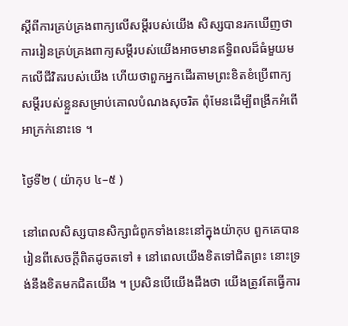ស្ដីពីការគ្រប់គ្រងពាក្យលើសម្ដីរបស់យើង សិស្សបានរកឃើញថា ការរៀនគ្រប់គ្រងពាក្យសម្ដីរបស់យើងអាចមានឥទ្ធិពលដ៏ធំមួយមកលើជីវិតរបស់យើង ហើយថាពួកអ្នកដើរតាមព្រះខិតខំប្រើពាក្យសម្ដីរបស់ខ្លួនសម្រាប់គោលបំណងសុចរិត ពុំមែនដើម្បីពង្រីកអំពើអាក្រក់នោះទេ ។

ថ្ងៃទី២ ( យ៉ាកុប ៤–៥ )

នៅពេលសិស្សបានសិក្សាជំពូកទាំងនេះនៅក្នុងយ៉ាកុប ពួកគេបានរៀនពីសេចក្ដីពិតដូចតទៅ ៖ នៅពេលយើងខិតទៅជិតព្រះ នោះទ្រង់នឹងខិតមកជិតយើង ។ ប្រសិនបើយើងដឹងថា យើងត្រូវតែធ្វើការ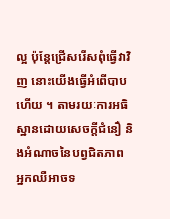ល្អ ប៉ុន្តែជ្រើសរើសពុំធ្វើវាវិញ នោះយើងធ្វើអំពើបាបហើយ ។ តាមរយៈការអធិស្ឋានដោយសេចក្ដីជំនឿ និងអំណាចនៃបព្វជិតភាព អ្នកឈឺអាចទ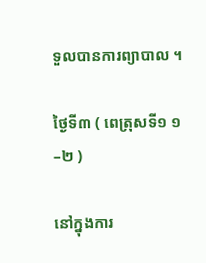ទួលបានការព្យាបាល ។

ថ្ងៃទី៣ ( ពេត្រុសទី១ ១–២ )

នៅក្នុងការ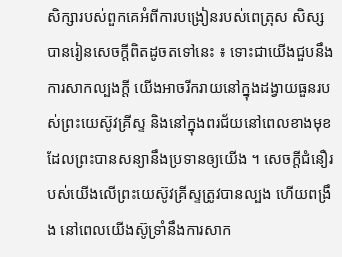សិក្សារបស់ពួកគេអំពីការបង្រៀនរបស់ពេត្រុស សិស្សបានរៀនសេចក្ដីពិតដូចតទៅនេះ ៖ ទោះជាយើងជួបនឹងការសាកល្បងក្ដី យើងអាចរីករាយនៅក្នុងដង្វាយធួនរបស់ព្រះយេស៊ូវគ្រីស្ទ និងនៅក្នុងពរជ័យនៅពេលខាងមុខ ដែលព្រះបានសន្យានឹងប្រទានឲ្យយើង ។ សេចក្តីជំនឿរបស់យើងលើព្រះយេស៊ូវគ្រីស្ទត្រូវបានល្បង ហើយពង្រឹង នៅពេលយើងស៊ូទ្រាំនឹងការសាក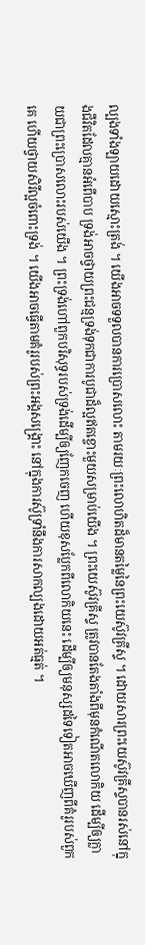ល្បងទាំងឡាយដោយស្មោះត្រង់ ។ យើងអាចទទួលបានការប្រោសលោះ តាមរយៈព្រះលោហិតដ៏មានតម្លៃនៃព្រះយេស៊ូវគ្រីស្ទ ។ ដោយសារព្រះយេស៊ូវគ្រីស្ទបានរស់នៅក្នុងជីវិតដែលគ្មានអំពើបាប ទ្រង់អាចថ្វាយព្រះជន្មទ្រង់ទុកជាការបូជាដ៏ល្អឥតខ្ចោះមួយសម្រាប់យើង ។ ព្រះយេស៊ូវគ្រីស្ទ ត្រូវបានតែងតាំងពីមុនកំណើតលោកិយ ដើម្បីឲ្យក្លាយជាព្រះប្រោសលោះរបស់យើង ។ ព្រះទ្រង់ហៅពួកបរិសុទ្ធរបស់ទ្រង់ដើម្បីឲ្យញែកចេញ ហើយខុសប្លែកពីលោកិយនេះ ដើម្បីឲ្យមនុស្សដទៃទៀតអាចឃើញពីគំរូរបស់ពួកគេ ហើយថ្វាយសិរីល្អចំពោះទ្រង់ ។ យើងអាចធ្វើតាមគំរូរបស់ព្រះអង្គសង្គ្រោះ នៅក្នុងការស៊ូទ្រាំនឹងការសាកល្បងដោយអត់ធ្មត់ ។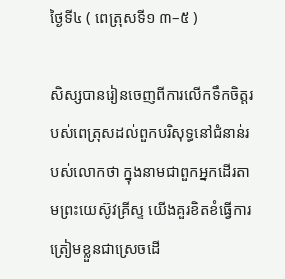ថ្ងៃទី៤ ( ពេត្រុសទី១ ៣–៥ )

សិស្សបានរៀនចេញពីការលើកទឹកចិត្តរបស់ពេត្រុសដល់ពួកបរិសុទ្ធនៅជំនាន់របស់លោកថា ក្នុងនាមជាពួកអ្នកដើរតាមព្រះយេស៊ូវគ្រីស្ទ យើងគួរខិតខំធ្វើការត្រៀមខ្លួនជាស្រេចដើ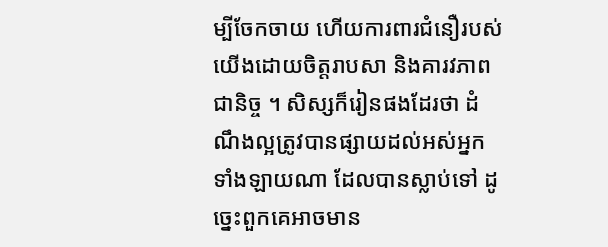ម្បីចែកចាយ ហើយការពារជំនឿរបស់យើងដោយចិត្តរាបសា និងគារវភាពជានិច្ច ។ សិស្សក៏រៀនផងដែរថា ដំណឹងល្អត្រូវបានផ្សាយដល់អស់អ្នកទាំងឡាយណា ដែលបានស្លាប់ទៅ ដូច្នេះពួកគេអាចមាន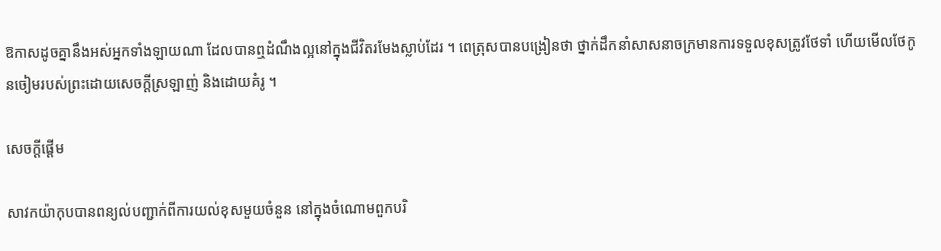ឱកាសដូចគ្នានឹងអស់អ្នកទាំងឡាយណា ដែលបានឮដំណឹងល្អនៅក្នុងជីវិតរមែងស្លាប់ដែរ ។ ពេត្រុសបានបង្រៀនថា ថ្នាក់ដឹកនាំសាសនាចក្រមានការទទួលខុសត្រូវថែទាំ ហើយមើលថែកូនចៀមរបស់ព្រះដោយសេចក្ដីស្រឡាញ់ និងដោយគំរូ ។

សេចក្ដីផ្ដើម

សាវកយ៉ាកុបបានពន្យល់បញ្ជាក់ពីការយល់ខុសមួយចំនួន នៅក្នុងចំណោមពួកបរិ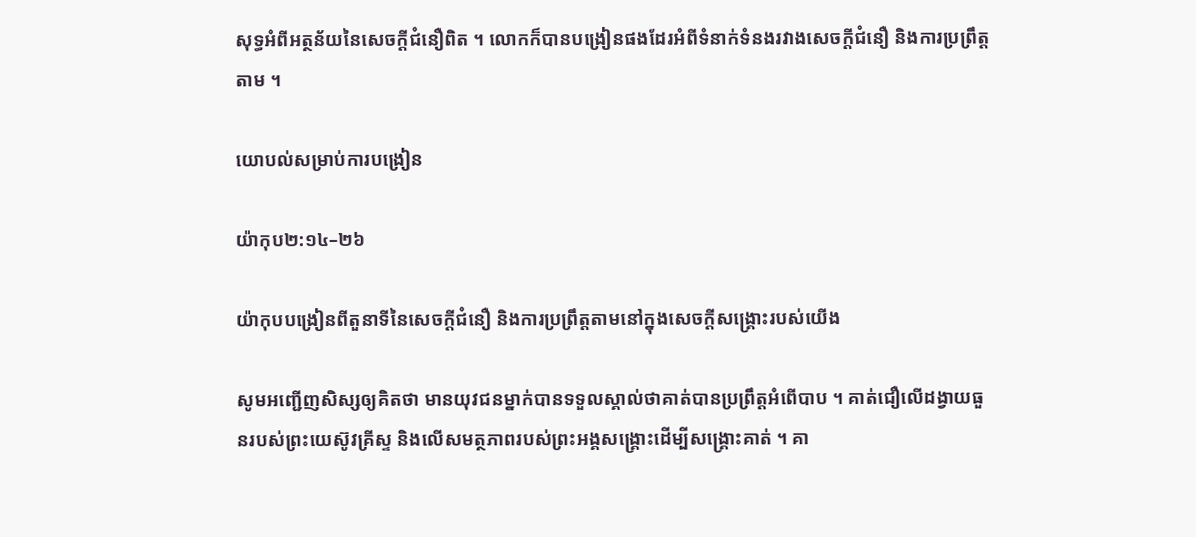សុទ្ធអំពីអត្ថន័យនៃសេចក្ដីជំនឿពិត ។ លោកក៏បានបង្រៀនផងដែរអំពីទំនាក់ទំនងរវាងសេចក្ដីជំនឿ និងការប្រព្រឹត្តតាម ។

យោបល់សម្រាប់ការបង្រៀន

យ៉ាកុប២:១៤–២៦

យ៉ាកុបបង្រៀនពីតួនាទីនៃសេចក្ដីជំនឿ និងការប្រព្រឹត្តតាមនៅក្នុងសេចក្ដីសង្គ្រោះរបស់យើង

សូមអញ្ជើញសិស្សឲ្យគិតថា មានយុវជនម្នាក់បានទទួលស្គាល់ថាគាត់បានប្រព្រឹត្តអំពើបាប ។ គាត់ជឿលើដង្វាយធួនរបស់ព្រះយេស៊ូវគ្រីស្ទ និងលើសមត្ថភាពរបស់ព្រះអង្គសង្គ្រោះដើម្បីសង្គ្រោះគាត់ ។ គា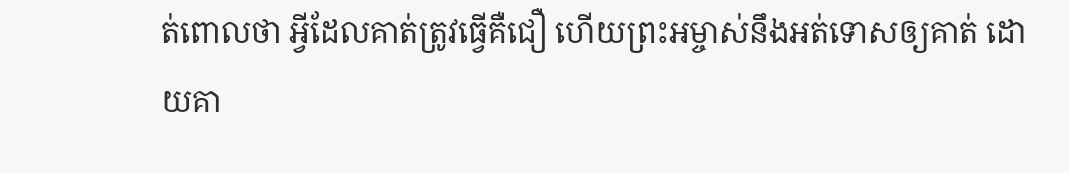ត់ពោលថា អ្វីដែលគាត់ត្រូវធ្វើគឺជឿ ហើយព្រះអម្ចាស់នឹងអត់ទោសឲ្យគាត់ ដោយគា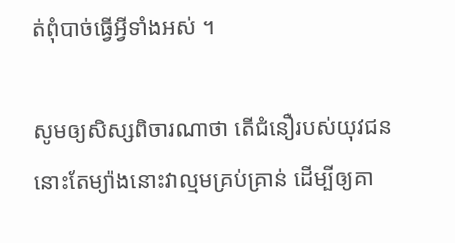ត់ពុំបាច់ធ្វើអ្វីទាំងអស់ ។

សូមឲ្យសិស្សពិចារណាថា តើជំនឿរបស់យុវជននោះតែម្យ៉ាងនោះវាល្មមគ្រប់គ្រាន់ ដើម្បីឲ្យគា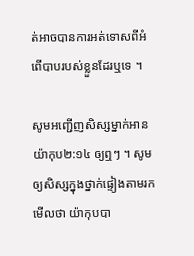ត់អាចបានការអត់ទោសពីអំពើបាបរបស់ខ្លួនដែរឬទេ ។

សូមអញ្ជើញសិស្សម្នាក់អាន យ៉ាកុប២:១៤ ឲ្យឮៗ ។ សូមឲ្យសិស្សក្នុងថ្នាក់ផ្ទៀងតាមរកមើលថា យ៉ាកុបបា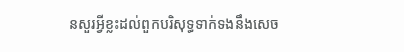នសួរអ្វីខ្លះដល់ពួកបរិសុទ្ធទាក់ទងនឹងសេច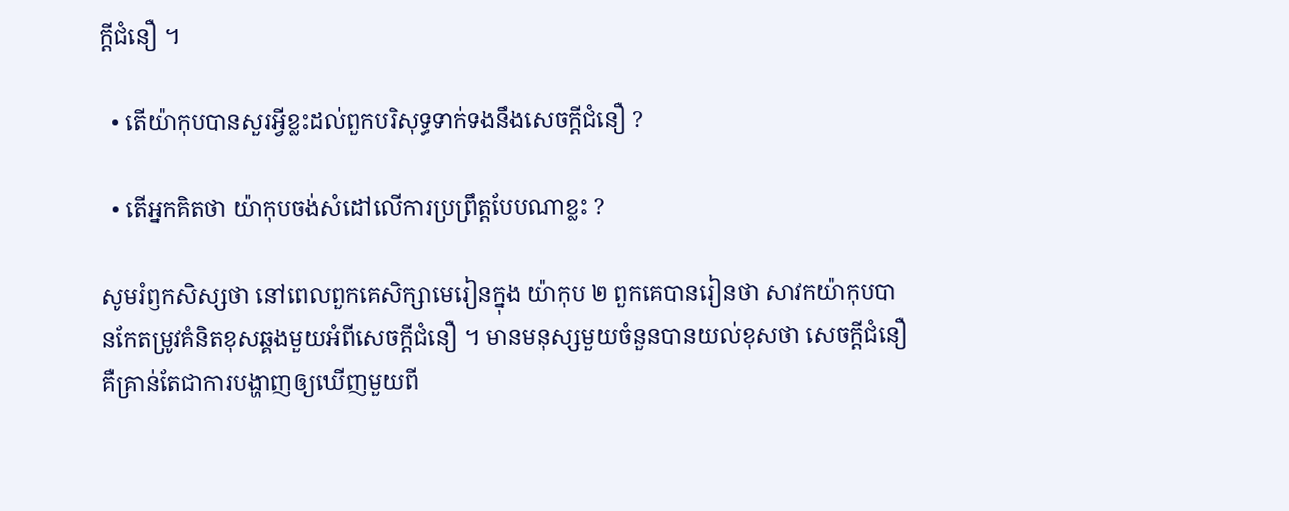ក្ដីជំនឿ ។

  • តើយ៉ាកុបបានសួរអ្វីខ្លះដល់ពួកបរិសុទ្ធទាក់ទងនឹងសេចក្ដីជំនឿ ?

  • តើអ្នកគិតថា យ៉ាកុបចង់សំដៅលើការប្រព្រឹត្តបែបណាខ្លះ ?

សូមរំឭកសិស្សថា នៅពេលពួកគេសិក្សាមេរៀនក្នុង យ៉ាកុប ២ ពួកគេបានរៀនថា សាវកយ៉ាកុបបានកែតម្រូវគំនិតខុសឆ្គងមួយអំពីសេចក្ដីជំនឿ ។ មានមនុស្សមួយចំនួនបានយល់ខុសថា សេចក្ដីជំនឿគឺគ្រាន់តែជាការបង្ហាញឲ្យឃើញមួយពី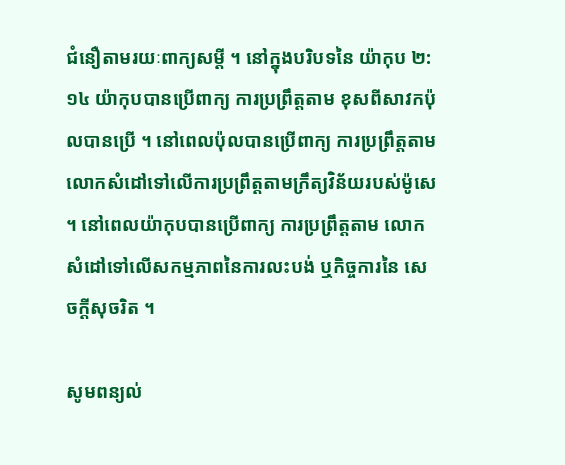ជំនឿតាមរយៈពាក្យសម្ដី ។ នៅក្នុងបរិបទនៃ យ៉ាកុប ២:១៤ យ៉ាកុបបានប្រើពាក្យ ការប្រព្រឹត្តតាម ខុសពីសាវកប៉ុលបានប្រើ ។ នៅពេលប៉ុលបានប្រើពាក្យ ការប្រព្រឹត្តតាម លោកសំដៅទៅលើការប្រព្រឹត្តតាមក្រឹត្យវិន័យរបស់ម៉ូសេ ។ នៅពេលយ៉ាកុបបានប្រើពាក្យ ការប្រព្រឹត្តតាម លោកសំដៅទៅលើសកម្មភាពនៃការលះបង់ ឬកិច្ចការនៃ សេចក្ដីសុចរិត ។

សូមពន្យល់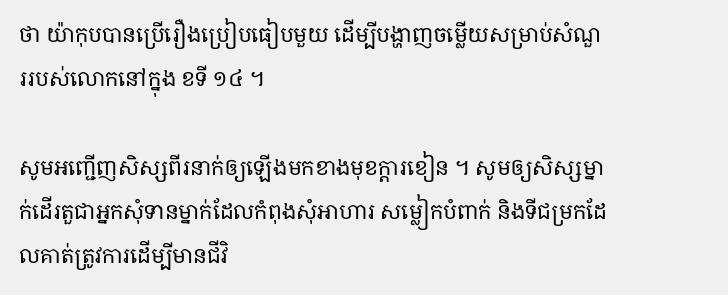ថា យ៉ាកុបបានប្រើរឿងប្រៀបធៀបមួយ ដើម្បីបង្ហាញចម្លើយសម្រាប់សំណួររបស់លោកនៅក្នុង ខទី ១៤ ។

សូមអញ្ជើញសិស្សពីរនាក់ឲ្យឡើងមកខាងមុខក្ដារខៀន ។ សូមឲ្យសិស្សម្នាក់ដើរតួជាអ្នកសុំទានម្នាក់ដែលកំពុងសុំអាហារ សម្លៀកបំពាក់ និងទីជម្រកដែលគាត់ត្រូវការដើម្បីមានជីវិ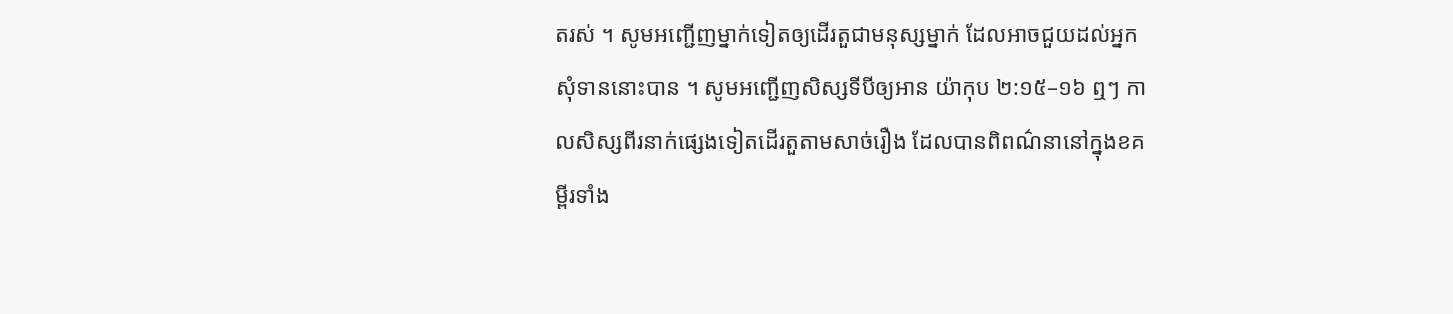តរស់ ។ សូមអញ្ជើញម្នាក់ទៀតឲ្យដើរតួជាមនុស្សម្នាក់ ដែលអាចជួយដល់អ្នកសុំទាននោះបាន ។ សូមអញ្ជើញសិស្សទីបីឲ្យអាន យ៉ាកុប ២:១៥–១៦ ឮៗ កាលសិស្សពីរនាក់ផ្សេងទៀតដើរតួតាមសាច់រឿង ដែលបានពិពណ៌នានៅក្នុងខគម្ពីរទាំង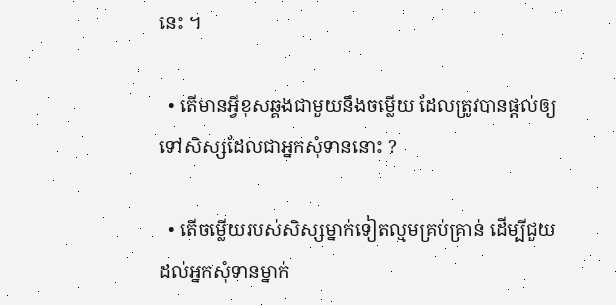នេះ ។

  • តើមានអ្វីខុសឆ្គងជាមួយនឹងចម្លើយ ដែលត្រូវបានផ្ដល់ឲ្យទៅសិស្សដែលជាអ្នកសុំទាននោះ ?

  • តើចម្លើយរបស់សិស្សម្នាក់ទៀតល្មមគ្រប់គ្រាន់ ដើម្បីជួយដល់អ្នកសុំទានម្នាក់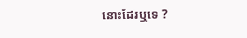នោះដែរឬទេ ?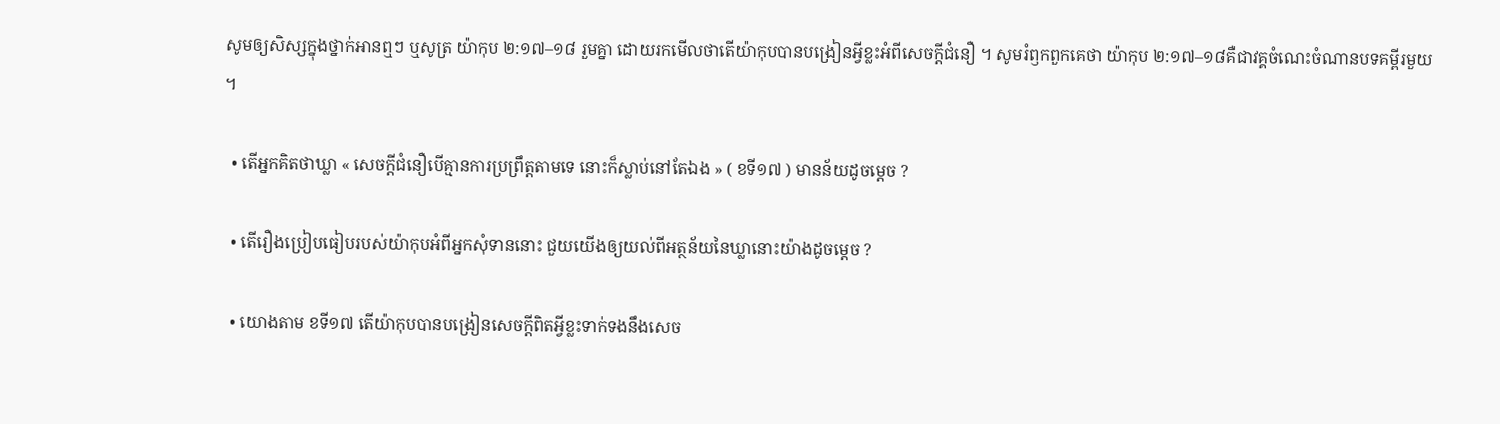សូមឲ្យសិស្សក្នុងថ្នាក់អានឮៗ ឬសូត្រ យ៉ាកុប ២:១៧–១៨ រួមគ្នា ដោយរកមើលថាតើយ៉ាកុបបានបង្រៀនអ្វីខ្លះអំពីសេចក្ដីជំនឿ ។ សូមរំឭកពួកគេថា យ៉ាកុប ២:១៧–១៨គឺជាវគ្គចំណេះចំណានបទគម្ពីរមួយ ។

  • តើអ្នកគិតថាឃ្លា « សេចក្តីជំនឿបើគ្មានការប្រព្រឹត្តតាមទេ នោះក៏ស្លាប់នៅតែឯង » ( ខទី១៧ ) មានន័យដូចម្ដេច ?

  • តើរឿងប្រៀបធៀបរបស់យ៉ាកុបអំពីអ្នកសុំទាននោះ ជួយយើងឲ្យយល់ពីអត្ថន័យនៃឃ្លានោះយ៉ាងដូចម្ដេច ?

  • យោងតាម ខទី១៧ តើយ៉ាកុបបានបង្រៀនសេចក្ដីពិតអ្វីខ្លះទាក់ទងនឹងសេច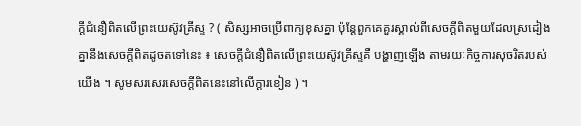ក្ដីជំនឿពិតលើព្រះយេស៊ូវគ្រីស្ទ ? ( សិស្សអាចប្រើពាក្យខុសគ្នា ប៉ុន្តែពួកគេគួរស្គាល់ពីសេចក្ដីពិតមួយដែលស្រដៀងគ្នានឹងសេចក្ដីពិតដូចតទៅនេះ ៖ សេចក្តីជំនឿពិតលើព្រះយេស៊ូវគ្រីស្ទគឺ បង្ហាញឡើង តាមរយៈកិច្ចការសុចរិតរបស់យើង ។ សូមសរសេរសេចក្ដីពិតនេះនៅលើក្ដារខៀន ) ។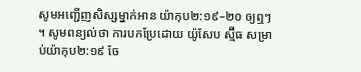សូមអញ្ជើញសិស្សម្នាក់អាន យ៉ាកុប២:១៩–២០ ឲ្យឮៗ ។ សូមពន្យល់ថា ការបកប្រែដោយ យ៉ូសែប ស្ម៊ីធ សម្រាប់យ៉ាកុប២:១៩ ចែ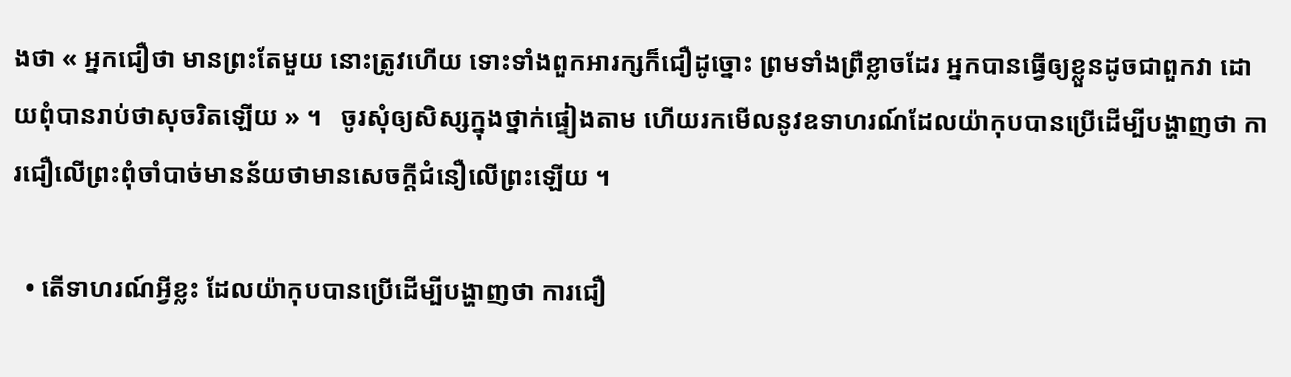ងថា « អ្នកជឿថា មានព្រះតែមួយ នោះត្រូវហើយ ទោះទាំងពួកអារក្សក៏ជឿដូច្នោះ ព្រមទាំងព្រឺខ្លាចដែរ អ្នកបានធ្វើឲ្យខ្លួនដូចជាពួកវា ដោយពុំបានរាប់ថាសុចរិតឡើយ » ។   ចូរសុំឲ្យសិស្សក្នុងថ្នាក់ផ្ទៀងតាម ហើយរកមើលនូវឧទាហរណ៍ដែលយ៉ាកុបបានប្រើដើម្បីបង្ហាញថា ការជឿលើព្រះពុំចាំបាច់មានន័យថាមានសេចក្ដីជំនឿលើព្រះឡើយ ។

  • តើទាហរណ៍អ្វីខ្លះ ដែលយ៉ាកុបបានប្រើដើម្បីបង្ហាញថា ការជឿ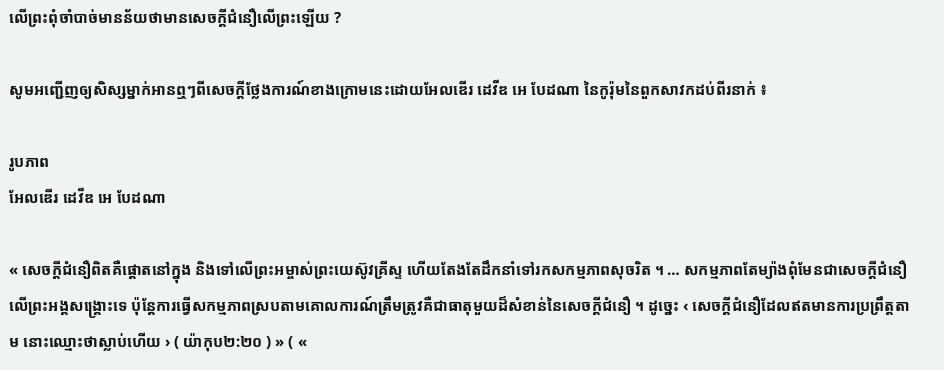លើព្រះពុំចាំបាច់មានន័យថាមានសេចក្ដីជំនឿលើព្រះឡើយ ?

សូមអញ្ជើញឲ្យសិស្សម្នាក់អានឮៗពីសេចក្ដីថ្លែងការណ៍ខាងក្រោមនេះដោយអែលឌើរ ដេវីឌ អេ បែដណា នៃកូរ៉ុមនៃពួកសាវកដប់ពីរនាក់ ៖

រូបភាព
អែលឌើរ ដេវីឌ អេ បែដណា

« សេចក្ដីជំនឿពិតគឺផ្ដោតនៅក្នុង និងទៅលើព្រះអម្ចាស់ព្រះយេស៊ូវគ្រីស្ទ ហើយតែងតែដឹកនាំទៅរកសកម្មភាពសុចរិត ។ … សកម្មភាពតែម្យ៉ាងពុំមែនជាសេចក្ដីជំនឿលើព្រះអង្គសង្គ្រោះទេ ប៉ុន្តែការធ្វើសកម្មភាពស្របតាមគោលការណ៍ត្រឹមត្រូវគឺជាធាតុមួយដ៏សំខាន់នៃសេចក្ដីជំនឿ ។ ដូច្នេះ ‹ សេចក្តីជំនឿដែលឥតមានការប្រព្រឹត្តតាម នោះឈ្មោះថាស្លាប់ហើយ › ( យ៉ាកុប២:២០ ) » ( «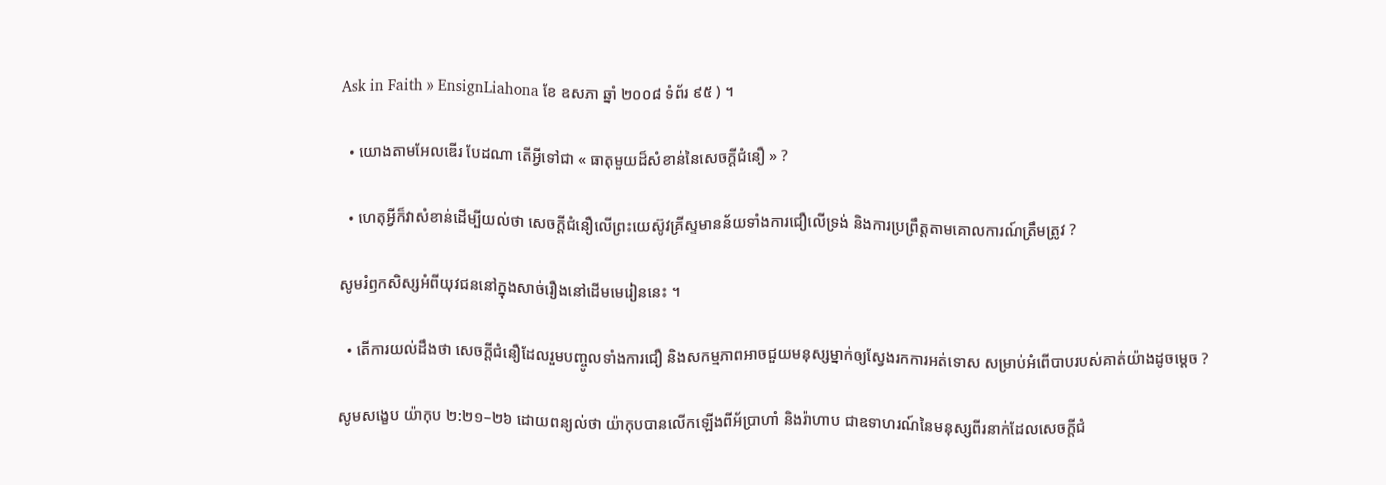Ask in Faith » EnsignLiahona ខែ ឧសភា ឆ្នាំ ២០០៨ ទំព័រ ៩៥ ) ។

  • យោងតាមអែលឌើរ បែដណា តើអ្វីទៅជា « ធាតុមួយដ៏សំខាន់នៃសេចក្ដីជំនឿ » ?

  • ហេតុអ្វីក៏វាសំខាន់ដើម្បីយល់ថា សេចក្ដីជំនឿលើព្រះយេស៊ូវគ្រីស្ទមានន័យទាំងការជឿលើទ្រង់ និងការប្រព្រឹត្តតាមគោលការណ៍ត្រឹមត្រូវ ?

សូមរំឭកសិស្សអំពីយុវជននៅក្នុងសាច់រឿងនៅដើមមេរៀននេះ ។

  • តើការយល់ដឹងថា សេចក្ដីជំនឿដែលរួមបញ្ចូលទាំងការជឿ និងសកម្មភាពអាចជួយមនុស្សម្នាក់ឲ្យស្វែងរកការអត់ទោស សម្រាប់អំពើបាបរបស់គាត់យ៉ាងដូចម្ដេច ?

សូមសង្ខេប យ៉ាកុប ២:២១–២៦ ដោយពន្យល់ថា យ៉ាកុបបានលើកឡើងពីអ័ប្រាហាំ និងរ៉ាហាប ជាឧទាហរណ៍នៃមនុស្សពីរនាក់ដែលសេចក្ដីជំ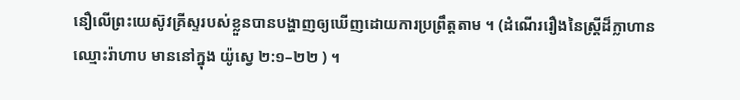នឿលើព្រះយេស៊ូវគ្រីស្ទរបស់ខ្លួនបានបង្ហាញឲ្យឃើញដោយការប្រព្រឹត្តតាម ។ (ដំណើររឿងនៃស្ត្រីដ៏ក្លាហាន ឈ្មោះរ៉ាហាប មាននៅក្នុង យ៉ូស្វេ ២:១–២២ ) ។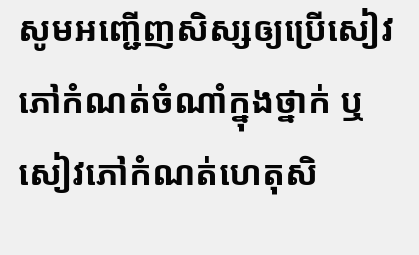សូមអញ្ជើញសិស្សឲ្យប្រើសៀវភៅកំណត់ចំណាំក្នុងថ្នាក់ ឬសៀវភៅកំណត់ហេតុសិ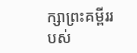ក្សាព្រះគម្ពីររបស់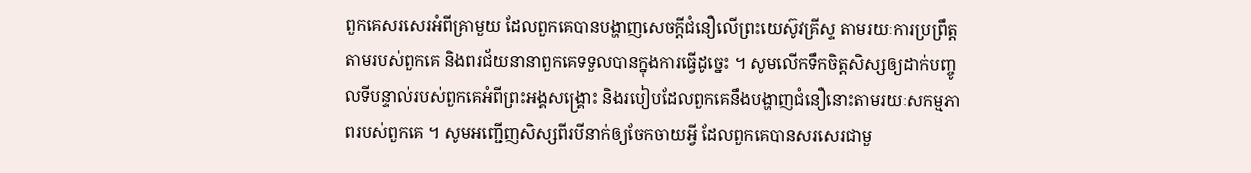ពួកគេសរសេរអំពីគ្រាមួយ ដែលពួកគេបានបង្ហាញសេចក្ដីជំនឿលើព្រះយេស៊ូវគ្រីស្ទ តាមរយៈការប្រព្រឹត្តតាមរបស់ពួកគេ និងពរជ័យនានាពួកគេទទួលបានក្នុងការធ្វើដូច្នេះ ។ សូមលើកទឹកចិត្តសិស្សឲ្យដាក់បញ្ចូលទីបន្ទាល់របស់ពួកគេអំពីព្រះអង្គសង្គ្រោះ និងរបៀបដែលពួកគេនឹងបង្ហាញជំនឿនោះតាមរយៈសកម្មភាពរបស់ពួកគេ ។ សូមអញ្ជើញសិស្សពីរបីនាក់ឲ្យចែកចាយអ្វី ដែលពួកគេបានសរសេរជាមួ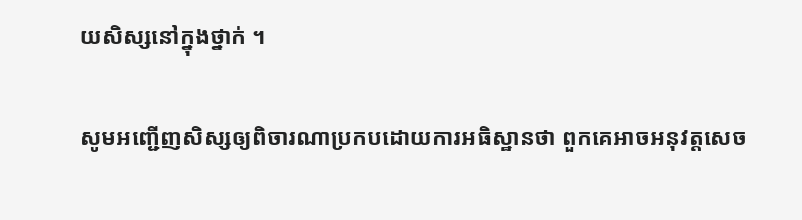យសិស្សនៅក្នុងថ្នាក់ ។

សូមអញ្ជើញសិស្សឲ្យពិចារណាប្រកបដោយការអធិស្ឋានថា ពួកគេអាចអនុវត្តសេច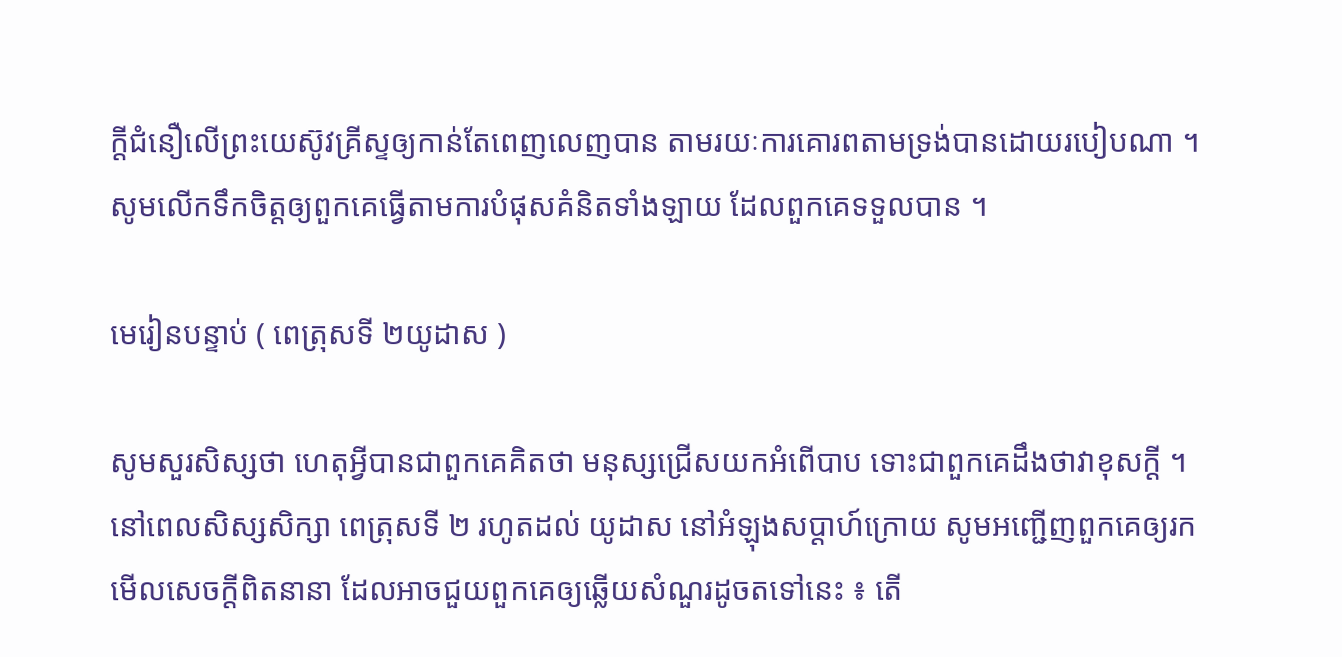ក្ដីជំនឿលើព្រះយេស៊ូវគ្រីស្ទឲ្យកាន់តែពេញលេញបាន តាមរយៈការគោរពតាមទ្រង់បានដោយរបៀបណា ។ សូមលើកទឹកចិត្តឲ្យពួកគេធ្វើតាមការបំផុសគំនិតទាំងឡាយ ដែលពួកគេទទួលបាន ។

មេរៀនបន្ទាប់ ( ពេត្រុសទី ២យូដាស )

សូមសួរសិស្សថា ហេតុអ្វីបានជាពួកគេគិតថា មនុស្សជ្រើសយកអំពើបាប ទោះជាពួកគេដឹងថាវាខុសក្ដី ។ នៅពេលសិស្សសិក្សា ពេត្រុសទី ២ រហូតដល់ យូដាស នៅអំឡុងសប្ដាហ៍ក្រោយ សូមអញ្ជើញពួកគេឲ្យរកមើលសេចក្ដីពិតនានា ដែលអាចជួយពួកគេឲ្យឆ្លើយសំណួរដូចតទៅនេះ ៖ តើ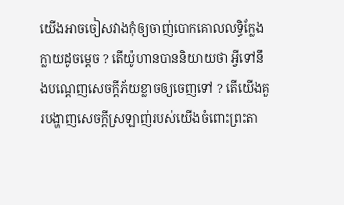យើងអាចចៀសវាងកុំឲ្យចាញ់បោកគោលលទ្ធិក្លែងក្លាយដូចម្តេច ? តើយ៉ូហានបាននិយាយថា អ្វីទៅនឹងបណ្ដេញសេចក្ដីភ័យខ្លាចឲ្យចេញទៅ ? តើយើងគួរបង្ហាញសេចក្ដីស្រឡាញ់របស់យើងចំពោះព្រះតា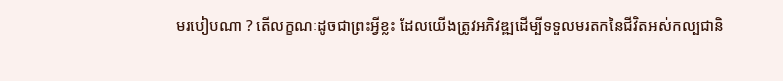មរបៀបណា ? តើលក្ខណៈដូចជាព្រះអ្វីខ្លះ ដែលយើងត្រូវអភិវឌ្ឍដើម្បីទទួលមរតកនៃជីវិតអស់កល្បជានិ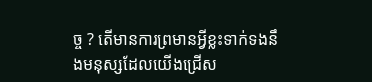ច្ច ? តើមានការព្រមានអ្វីខ្លះទាក់ទងនឹងមនុស្សដែលយើងជ្រើស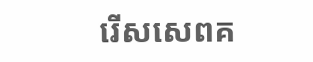រើសសេពគ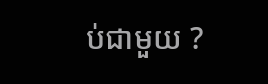ប់ជាមួយ ?